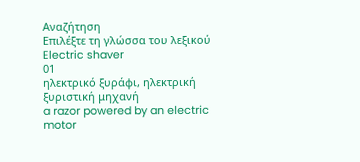Αναζήτηση
Επιλέξτε τη γλώσσα του λεξικού
Electric shaver
01
ηλεκτρικό ξυράφι, ηλεκτρική ξυριστική μηχανή
a razor powered by an electric motor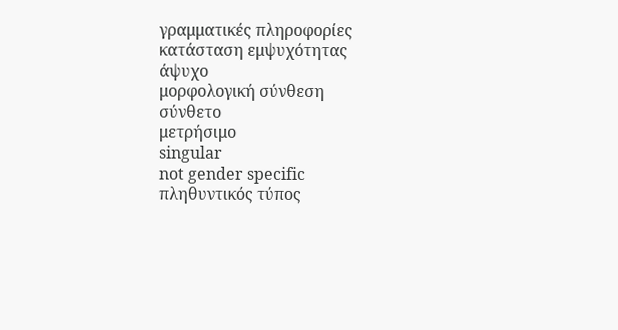γραμματικές πληροφορίες
κατάσταση εμψυχότητας
άψυχο
μορφολογική σύνθεση
σύνθετο
μετρήσιμο
singular
not gender specific
πληθυντικός τύπος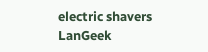electric shavers
LanGeek